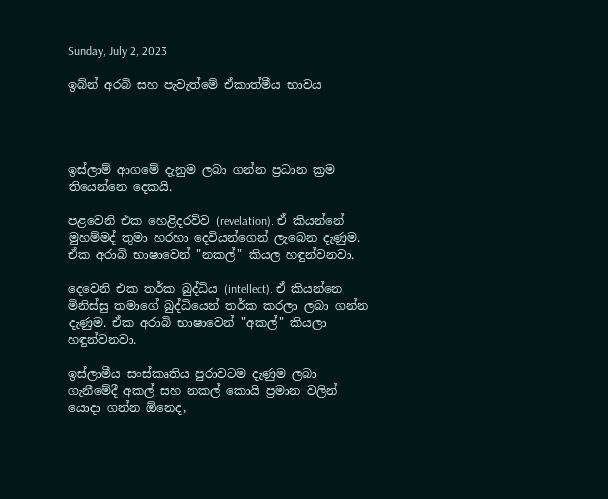Sunday, July 2, 2023

ඉබ්න් අරබි සහ පැවැත්මේ ඒකාත්මීය භාවය




ඉස්ලාම් ආගමේ දැනුම ලබා ගන්න ප්‍රධාන ක්‍රම තියෙන්නෙ දෙකයි.

පළවෙනි එක හෙළිදරව්ව (revelation). ඒ කියන්නේ මුහම්මද් තුමා හරහා දෙවියන්ගෙන් ලැබෙන දැණුම. ඒක අරාබි භාෂාවෙන් "නකල්" කියල හඳුන්වනවා.

දෙවෙනි එක තර්ක බුද්ධිය (intellect). ඒ කියන්නෙ මිනිස්සු තමාගේ බුද්ධියෙන් තර්ක කරලා ලබා ගන්න දැණුම. ඒක අරාබි භාෂාවෙන් "අකල්" කියලා හඳුන්වනවා.

ඉස්ලාමීය සංස්කෘතිය පුරාවටම දැණුම ලබා ගැනීමේදී අකල් සහ නකල් කොයි ප්‍රමාන වලින් යොදා ගන්න ඕනෙද,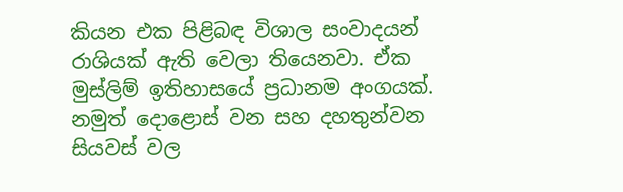කියන එක පිළිබඳ විශාල සංවාදයන් රාශියක් ඇති වෙලා තියෙනවා. ඒක මුස්ලිම් ඉතිහාසයේ ප්‍රධානම අංගයක්.
නමුත් දොළොස් වන සහ දහතුන්වන සියවස් වල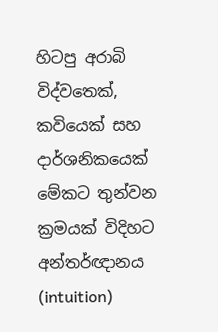හිටපු අරාබි විද්වතෙක්, කවියෙක් සහ දාර්ශනිකයෙක් මේකට තුන්වන ක්‍රමයක් විදිහට අන්තර්ඥානය (intuition)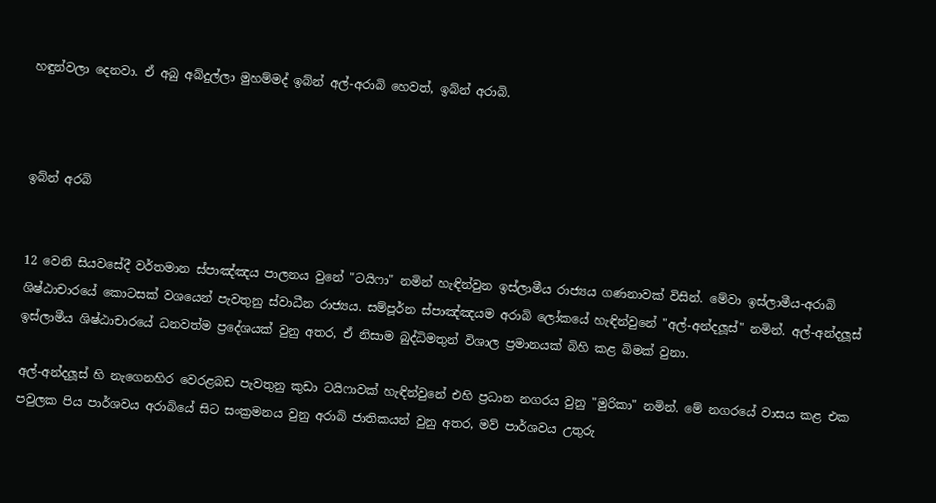හඳුන්වලා දෙනවා. ඒ අබු අබ්දුල්ලා මුහම්මද් ඉබ්න් අල්-අරාබි හෙවත්, ඉබ්න් අරාබි.



ඉබ්න් අරබි


12 වෙනි සියවසේදී වර්තමාන ස්පාඤ්ඤය පාලනය වුනේ "ටයිෆා" නමින් හැඳින්වුන ඉස්ලාමීය රාජ්‍යය ගණනාවක් විසින්. මේවා ඉස්ලාමීය-අරාබි ශිෂ්ඨාචාරයේ කොටසක් වශයෙන් පැවතුනු ස්වාධීන රාජ්‍යය. සම්පූර්න ස්පාඤ්ඤයම අරාබි ලෝකයේ හැඳින්වුනේ "අල්-අන්දලූස්" නමින්. අල්-අන්දලූස් ඉස්ලාමීය ශිෂ්ඨාචාරයේ ධනවත්ම ප්‍රදේශයක් වුනු අතර, ඒ නිසාම බුද්ධිමතුන් විශාල ප්‍රමානයක් බිහි කළ බිමක් වුනා.

අල්-අන්දලූස් හි නැගෙනහිර වෙරළබඩ පැවතුනු කුඩා ටයිෆාවක් හැඳින්වුනේ එහි ප්‍රධාන නගරය වුනු "මුරිකා" නමින්. මේ නගරයේ වාසය කළ එක පවුලක පිය පාර්ශවය අරාබියේ සිට සංක්‍රමනය වුනු අරාබි ජාතිකයන් වුනු අතර, මව් පාර්ශවය උතුරු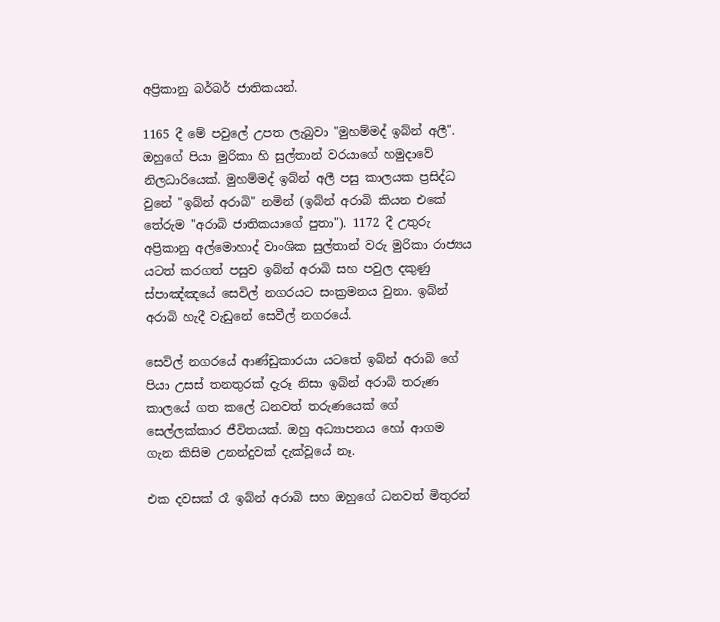අප්‍රිකානු බර්බර් ජාතිකයන්.

1165 දී මේ පවුලේ උපත ලැබුවා "මුහම්මද් ඉබ්න් අලී". ඔහුගේ පියා මුරිකා හි සුල්තාන් වරයාගේ හමුදාවේ නිලධාරියෙක්. මුහම්මද් ඉබ්න් අලී පසු කාලයක ප්‍රසිද්ධ වුනේ "ඉබ්න් අරාබි" නමින් (ඉබ්න් අරාබි කියන එකේ තේරුම "අරාබි ජාතිකයාගේ පුතා"). 1172 දී උතුරු අප්‍රිකානු අල්මොහාද් වාංශික සුල්තාන් වරු මුරිකා රාජ්‍යය යටත් කරගත් පසුව ඉබ්න් අරාබි සහ පවුල දකුණු ස්පාඤ්ඤයේ සෙවිල් නගරයට සංක්‍රමනය වුනා. ඉබ්න් අරාබි හැදී වැඩුනේ සෙවීල් නගරයේ.

සෙවිල් නගරයේ ආණ්ඩුකාරයා යටතේ ඉබ්න් අරාබි ගේ පියා උසස් තනතුරක් දැරූ නිසා ඉබ්න් අරාබි තරුණ කාලයේ ගත කලේ ධනවත් තරුණයෙක් ගේ සෙල්ලක්කාර ජීවිතයක්. ඔහු අධ්‍යාපනය හෝ ආගම ගැන කිසිම උනන්දුවක් දැක්වූයේ නෑ.

එක දවසක් රෑ ඉබ්න් අරාබි සහ ඔහුගේ ධනවත් මිතුරන්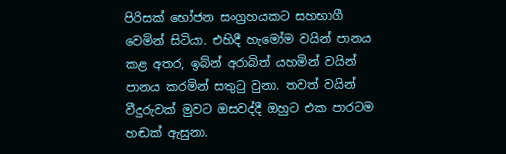පිරිසක් භෝජන සංග්‍රහයකට සහභාගී වෙමින් සිටියා. එහිදී හැමෝම වයින් පානය කළ අතර, ඉබ්න් අරාබිත් යහමින් වයින් පානය කරමින් සතුටු වුනා. තවත් වයින් වීදුරුවක් මුවට ඔසවද්දී ඔහුට එක පාරටම හඬක් ඇසුනා.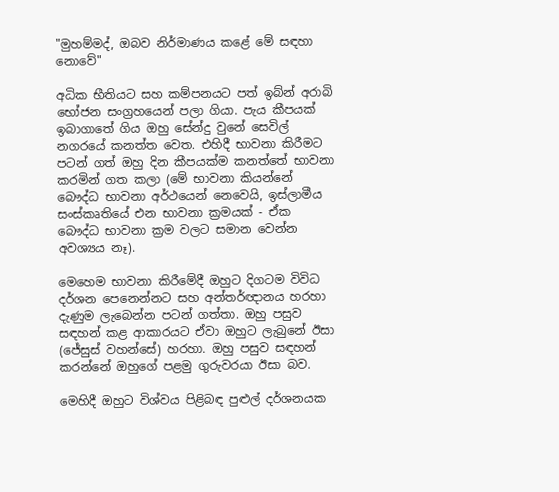"මුහම්මද්, ඔබව නිර්මාණය කළේ මේ සඳහා නොවේ"

අධික භීතියට සහ කම්පනයට පත් ඉබ්න් අරාබි භෝජන සංග්‍රහයෙන් පලා ගියා. පැය කීපයක් ඉබාගාතේ ගිය ඔහු සේන්දු වුනේ සෙවිල් නගරයේ කනත්ත වෙත. එහිදී භාවනා කිරීමට පටන් ගත් ඔහු දින කීපයක්ම කනත්තේ භාවනා කරමින් ගත කලා (මේ භාවනා කියන්නේ බෞද්ධ භාවනා අර්ථයෙන් නෙවෙයි, ඉස්ලාමීය සංස්කෘතියේ එන භාවනා ක්‍රමයක් - ඒක බෞද්ධ භාවනා ක්‍රම වලට සමාන වෙන්න අවශ්‍යය නෑ).

මෙහෙම භාවනා කිරීමේදී ඔහුට දිගටම විවිධ දර්ශන පෙනෙන්නට සහ අන්තර්ඥානය හරහා දැණුම ලැබෙන්න පටන් ගත්තා. ඔහු පසුව සඳහන් කළ ආකාරයට ඒවා ඔහුට ලැබුනේ ඊසා (ජේසුස් වහන්සේ) හරහා. ඔහු පසුව සඳහන් කරන්නේ ඔහුගේ පළමු ගුරුවරයා ඊසා බව.

මෙහිදී ඔහුට විශ්වය පිළිබඳ පුළුල් දර්ශනයක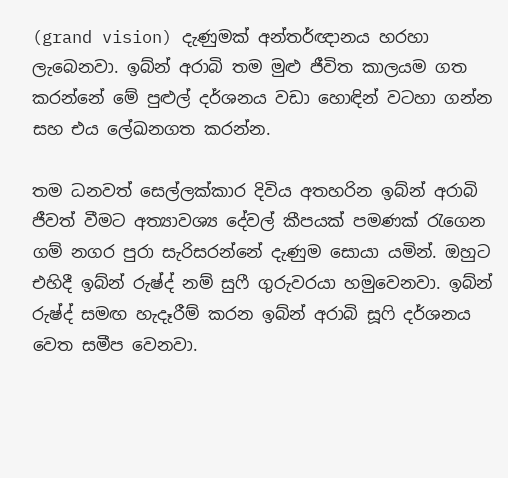(grand vision) දැණුමක් අන්තර්ඥානය හරහා ලැබෙනවා. ඉබ්න් අරාබි තම මුළු ජීවිත කාලයම ගත කරන්නේ මේ පුළුල් දර්ශනය වඩා හොඳින් වටහා ගන්න සහ එය ලේඛනගත කරන්න.

තම ධනවත් සෙල්ලක්කාර දිවිය අතහරින ඉබ්න් අරාබි ජීවත් වීමට අත්‍යාවශ්‍ය දේවල් කීපයක් පමණක් රැගෙන ගම් නගර පුරා සැරිසරන්නේ දැණුම සොයා යමින්. ඔහුට එහිදී ඉබ්න් රුෂ්ද් නම් සුෆී ගුරුවරයා හමුවෙනවා. ඉබ්න් රුෂ්ද් සමඟ හැදෑරීම් කරන ඉබ්න් අරාබි සූෆි දර්ශනය වෙත සමීප වෙනවා.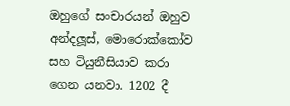ඔහුගේ සංචාරයන් ඔහුව අන්දලූස්, මොරොක්කෝව සහ ටියුනීසියාව කරා ගෙන යනවා. 1202 දී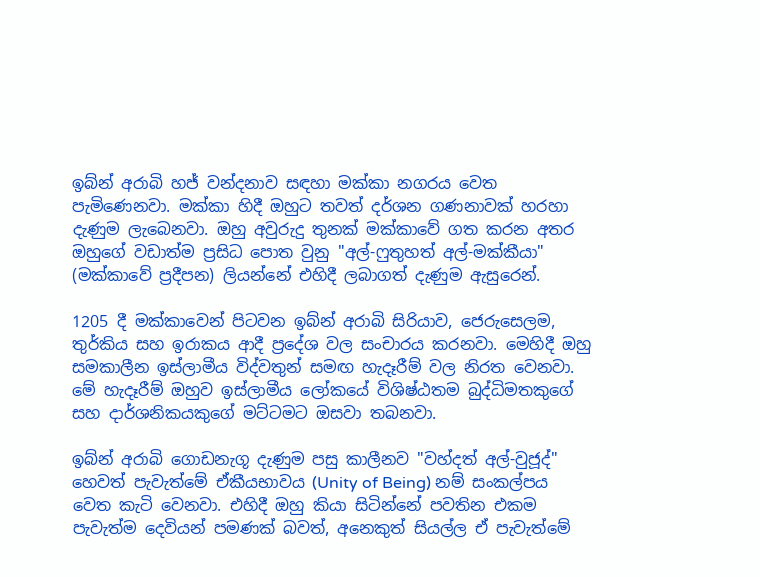ඉබ්න් අරාබි හජ් වන්දනාව සඳහා මක්කා නගරය වෙත පැමිණෙනවා. මක්කා හිදී ඔහුට තවත් දර්ශන ගණනාවක් හරහා දැණුම ලැබෙනවා. ඔහු අවුරුදු තුනක් මක්කාවේ ගත කරන අතර ඔහුගේ වඩාත්ම ප්‍රසිධ පොත වුනු "අල්-ෆුතුහත් අල්-මක්කීයා" (මක්කාවේ ප්‍රදීපන) ලියන්නේ එහිදී ලබාගත් දැණුම ඇසුරෙන්.

1205 දී මක්කාවෙන් පිටවන ඉබ්න් අරාබි සිරියාව, ජෙරුසෙලම, තුර්කිය සහ ඉරාකය ආදී ප්‍රදේශ වල සංචාරය කරනවා. මෙහිදී ඔහු සමකාලීන ඉස්ලාමීය විද්වතුන් සමඟ හැදෑරීම් වල නිරත වෙනවා. මේ හැදෑරීම් ඔහුව ඉස්ලාමීය ලෝකයේ විශිෂ්ඨතම බුද්ධිමතකුගේ සහ දාර්ශනිකයකුගේ මට්ටමට ඔසවා තබනවා.

ඉබ්න් අරාබි ගොඩනැගූ දැණුම පසු කාලීනව "වහ්දත් අල්-වුජූද්" හෙවත් පැවැත්මේ ඒකීයභාවය (Unity of Being) නම් සංකල්පය වෙත කැටි වෙනවා. එහිදී ඔහු කියා සිටින්නේ පවතින එකම පැවැත්ම දෙවියන් පමණක් බවත්, අනෙකුත් සියල්ල ඒ පැවැත්මේ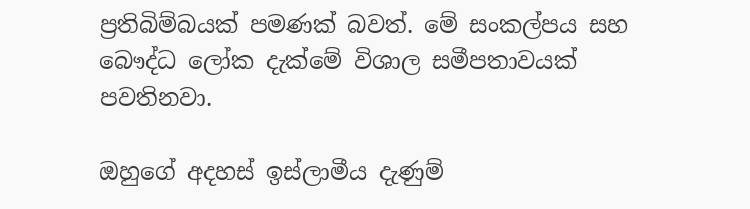ප්‍රතිබිම්බයක් පමණක් බවත්. මේ සංකල්පය සහ බෞද්ධ ලෝක දැක්මේ විශාල සමීපතාවයක් පවතිනවා.

ඔහුගේ අදහස් ඉස්ලාමීය දැණුම්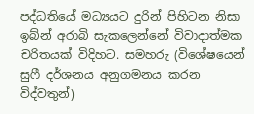පද්ධතියේ මධ්‍යයට දුරින් පිහිටන නිසා ඉබ්න් අරාබි සැකලෙන්නේ විවාදාත්මක චරිතයක් විදිහට. සමහරු (විශේෂයෙන් සුෆී දර්ශනය අනුගමනය කරන විද්වතුන්)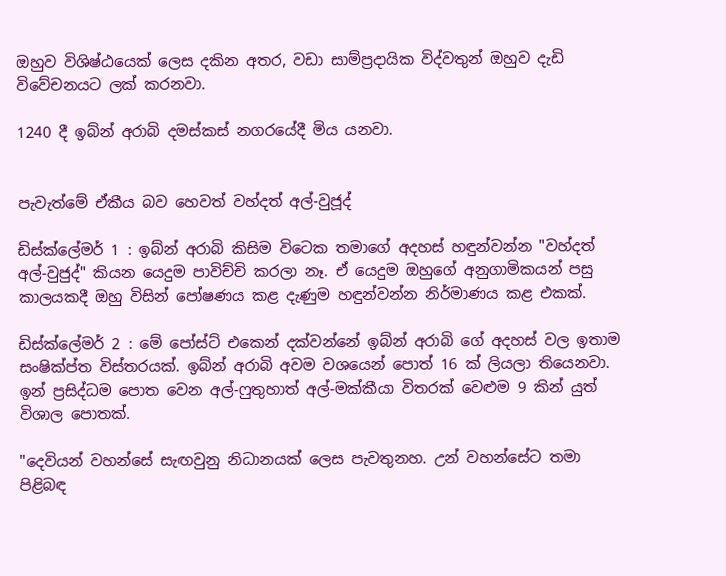ඔහුව විශිෂ්ඨයෙක් ලෙස දකින අතර, වඩා සාම්ප්‍රදායික විද්වතුන් ඔහුව දැඩි විවේචනයට ලක් කරනවා.

1240 දී ඉබ්න් අරාබි දමස්කස් නගරයේදී මිය යනවා.


පැවැත්මේ ඒකීය බව හෙවත් වහ්දත් අල්-වුජූද්

ඩිස්ක්ලේමර් 1 : ඉබ්න් අරාබි කිසිම විටෙක තමාගේ අදහස් හඳුන්වන්න "වහ්දත් අල්-වුජුද්" කියන යෙදුම පාවිච්චි කරලා නෑ. ඒ යෙදුම ඔහුගේ අනුගාමිකයන් පසු කාලයකදී ඔහු විසින් පෝෂණය කළ දැණුම හඳුන්වන්න නිර්මාණය කළ එකක්.

ඩිස්ක්ලේමර් 2 : මේ පෝස්ට් එකෙන් දක්වන්නේ ඉබ්න් අරාබි ගේ අදහස් වල ඉතාම සංෂික්ප්ත විස්තරයක්. ඉබ්න් අරාබි අවම වශයෙන් පොත් 16 ක් ලියලා තියෙනවා. ඉන් ප්‍රසිද්ධම පොත වෙන අල්-ෆුතුහාත් අල්-මක්කීයා විතරක් වෙළුම 9 කින් යුත් විශාල පොතක්.

"දෙවියන් වහන්සේ සැඟවුනු නිධානයක් ලෙස පැවතුනහ. උන් වහන්සේට තමා පිළිබඳ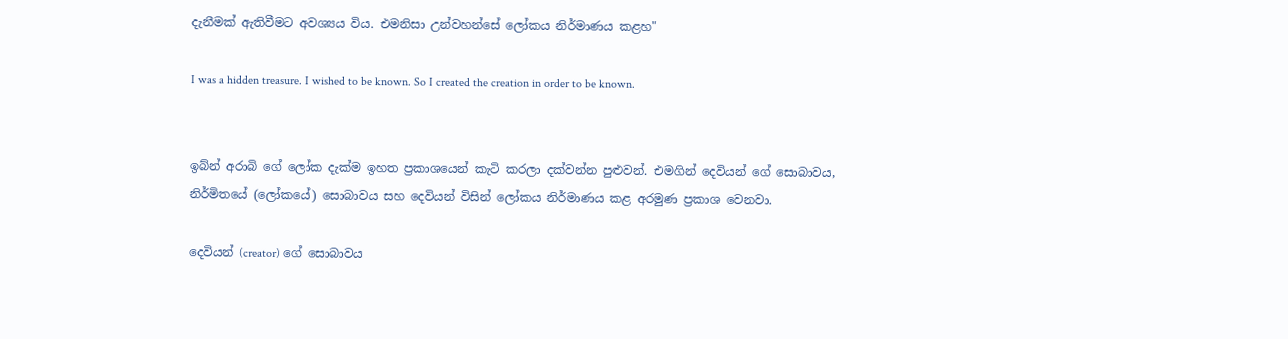දැනීමක් ඇතිවීමට අවශ්‍යය විය. එමනිසා උන්වහන්සේ ලෝකය නිර්මාණය කළහ"

I was a hidden treasure. I wished to be known. So I created the creation in order to be known.


ඉබ්න් අරාබි ගේ ලෝක දැක්ම ඉහත ප්‍රකාශයෙන් කැටි කරලා දක්වන්න පුළුවන්. එමගින් දෙවියන් ගේ සොබාවය, නිර්මිතයේ (ලෝකයේ) සොබාවය සහ දෙවියන් විසින් ලෝකය නිර්මාණය කළ අරමුණ ප්‍රකාශ වෙනවා.

දෙවියන් (creator) ගේ සොබාවය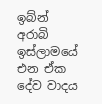ඉබ්න් අරාබි ඉස්ලාමයේ එන ඒක දේව වාදය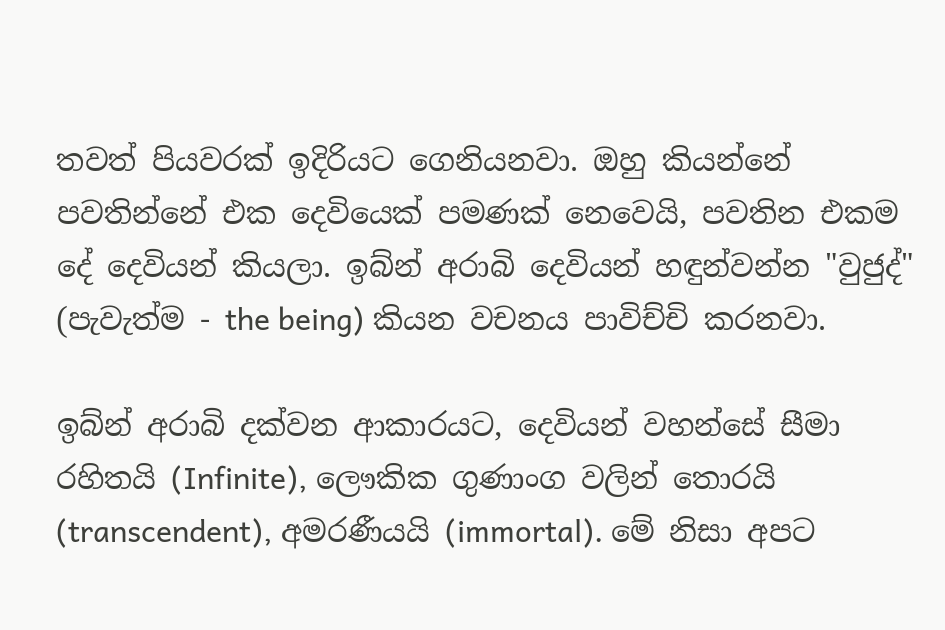තවත් පියවරක් ඉදිරියට ගෙනියනවා. ඔහු කියන්නේ පවතින්නේ එක දෙවියෙක් පමණක් නෙවෙයි, පවතින එකම දේ දෙවියන් කියලා. ඉබ්න් අරාබි දෙවියන් හඳුන්වන්න "වුජුද්" (පැවැත්ම - the being) කියන වචනය පාවිච්චි කරනවා.

ඉබ්න් අරාබි දක්වන ආකාරයට, දෙවියන් වහන්සේ සීමා රහිතයි (Infinite), ලෞකික ගුණාංග වලින් තොරයි (transcendent), අමරණීයයි (immortal). මේ නිසා අපට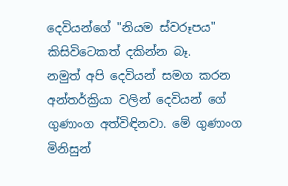දෙවියන්ගේ "නියම ස්වරූපය" කිසිවිටෙකත් දකින්න බෑ.
නමුත් අපි දෙවියන් සමග කරන අන්තර්ක්‍රියා වලින් දෙවියන් ගේ ගුණාංග අත්විඳිනවා. මේ ගුණාංග මිනිසුන්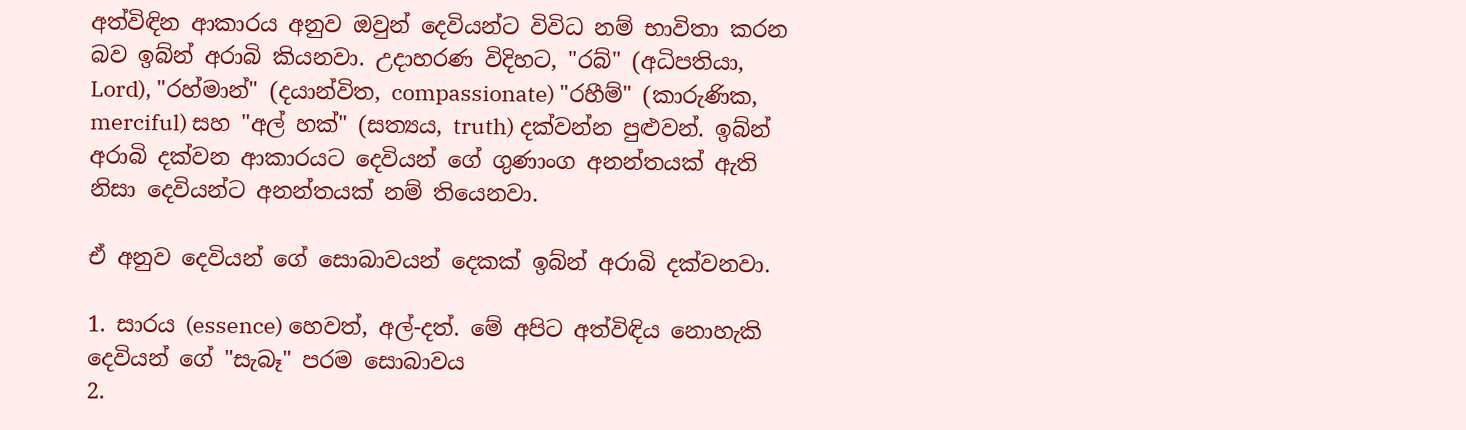අත්විඳින ආකාරය අනුව ඔවුන් දෙවියන්ට විවිධ නම් භාවිතා කරන බව ඉබ්න් අරාබි කියනවා. උදාහරණ විදිහට, "රබ්" (අධිපතියා, Lord), "රහ්මාන්" (දයාන්විත, compassionate) "රහීම්" (කාරුණික, merciful) සහ "අල් හක්" (සත්‍යය, truth) දක්වන්න පුළුවන්. ඉබ්න් අරාබි දක්වන ආකාරයට දෙවියන් ගේ ගුණාංග අනන්තයක් ඇති නිසා දෙවියන්ට අනන්තයක් නම් තියෙනවා.

ඒ අනුව දෙවියන් ගේ සොබාවයන් දෙකක් ඉබ්න් අරාබි දක්වනවා.

1. සාරය (essence) හෙවත්, අල්-දත්. මේ අපිට අත්විඳිය නොහැකි දෙවියන් ගේ "සැබෑ" පරම සොබාවය
2.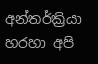අන්තර්ක්‍රියා හරහා අපි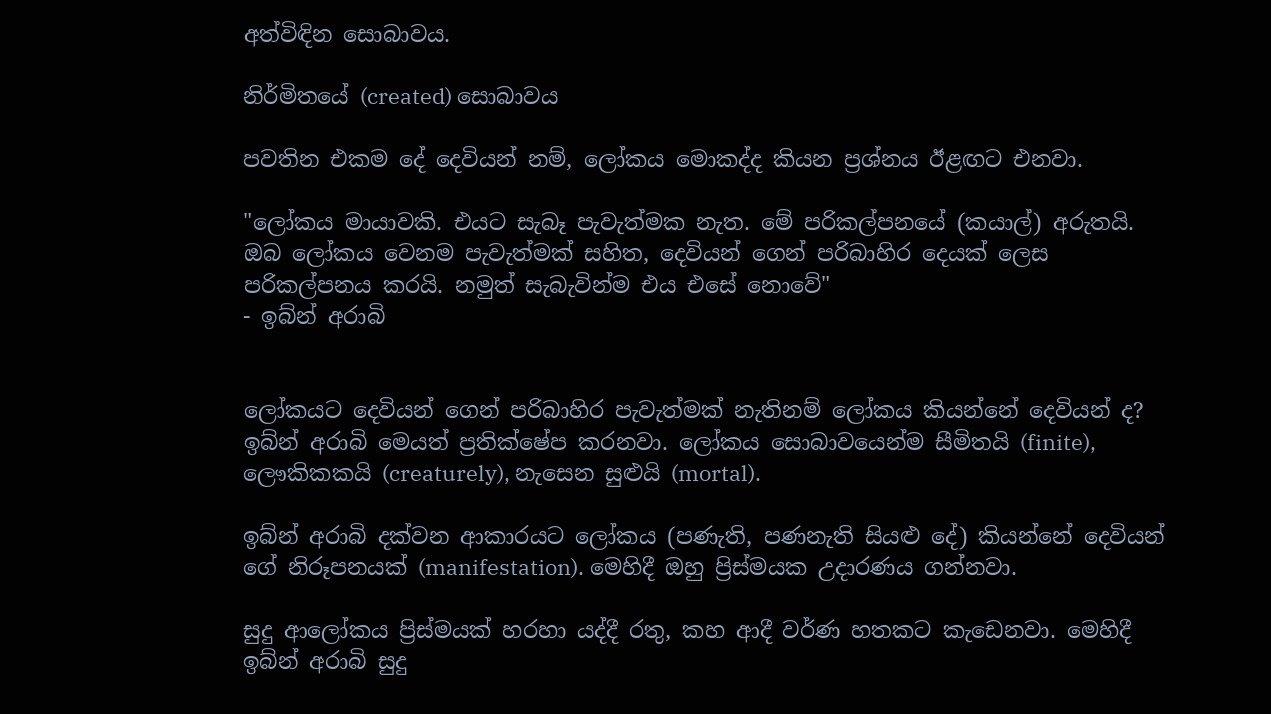අත්විඳින සොබාවය.

නිර්මිතයේ (created) සොබාවය

පවතින එකම දේ දෙවියන් නම්, ලෝකය මොකද්ද කියන ප්‍රශ්නය ඊළඟට එනවා.

"ලෝකය මායාවකි. එයට සැබෑ පැවැත්මක නැත. මේ පරිකල්පනයේ (කයාල්) අරුතයි. ඔබ ලෝකය වෙනම පැවැත්මක් සහිත, දෙවියන් ගෙන් පරිබාහිර දෙයක් ලෙස පරිකල්පනය කරයි. නමුත් සැබැවින්ම එය එසේ නොවේ"
- ඉබ්න් අරාබි


ලෝකයට දෙවියන් ගෙන් පරිබාහිර පැවැත්මක් නැතිනම් ලෝකය කියන්නේ දෙවියන් ද? ඉබ්න් අරාබි මෙයත් ප්‍රතික්ෂේප කරනවා. ලෝකය සොබාවයෙන්ම සීමිතයි (finite), ලෞකිකකයි (creaturely), නැසෙන සුළුයි (mortal).

ඉබ්න් අරාබි දක්වන ආකාරයට ලෝකය (පණැති, පණනැති සියළු දේ) කියන්නේ දෙවියන් ගේ නිරූපනයක් (manifestation). මෙහිදී ඔහු ප්‍රිස්මයක උදාරණය ගන්නවා.

සුදු ආලෝකය ප්‍රිස්මයක් හරහා යද්දී රතු, කහ ආදී වර්ණ හතකට කැඩෙනවා. මෙහිදී ඉබ්න් අරාබි සුදු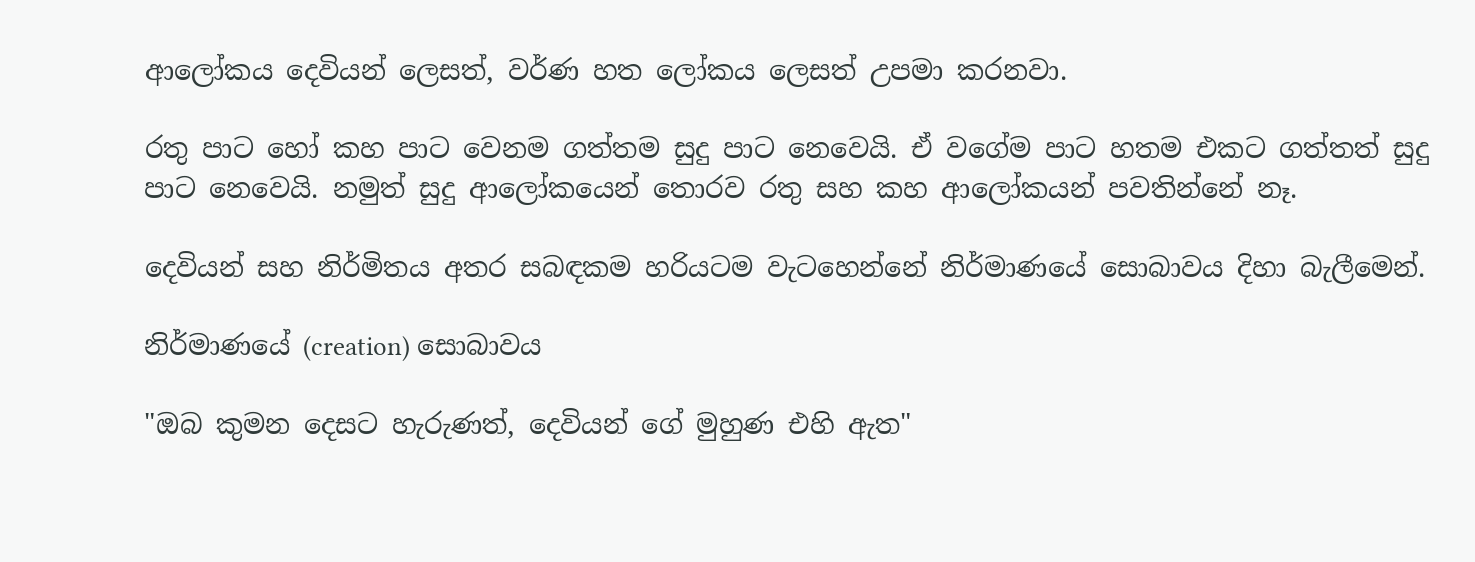ආලෝකය දෙවියන් ලෙසත්, වර්ණ හත ලෝකය ලෙසත් උපමා කරනවා.

රතු පාට හෝ කහ පාට වෙනම ගත්තම සුදු පාට නෙවෙයි. ඒ වගේම පාට හතම එකට ගත්තත් සුදු පාට නෙවෙයි. නමුත් සුදු ආලෝකයෙන් තොරව රතු සහ කහ ආලෝකයන් පවතින්නේ නෑ.

දෙවියන් සහ නිර්මිතය අතර සබඳකම හරියටම වැටහෙන්නේ නිර්මාණයේ සොබාවය දිහා බැලීමෙන්.

නිර්මාණයේ (creation) සොබාවය

"ඔබ කුමන දෙසට හැරුණත්, දෙවියන් ගේ මුහුණ එහි ඇත"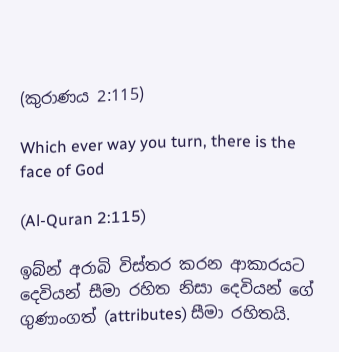(කුරාණය 2:115)

Which ever way you turn, there is the face of God

(Al-Quran 2:115)

ඉබ්න් අරාබි විස්තර කරන ආකාරයට දෙවියන් සීමා රහිත නිසා දෙවියන් ගේ ගුණාංගත් (attributes) සීමා රහිතයි.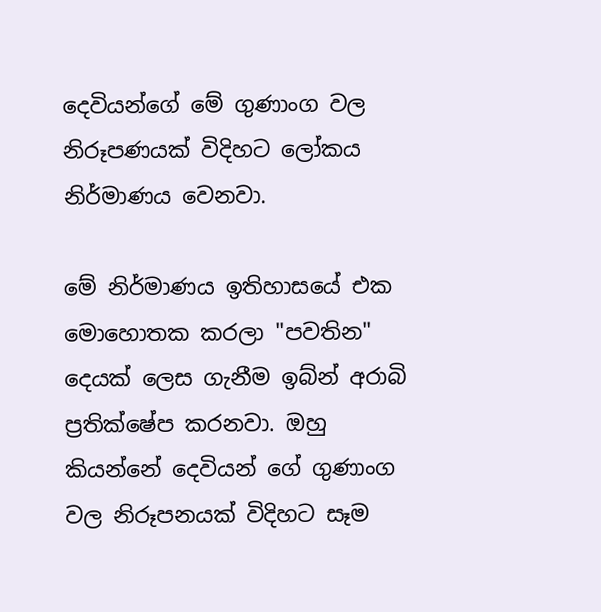දෙවියන්ගේ මේ ගුණාංග වල නිරූපණයක් විදිහට ලෝකය නිර්මාණය වෙනවා.

මේ නිර්මාණය ඉතිහාසයේ එක මොහොතක කරලා "පවතින" දෙයක් ලෙස ගැනීම ඉබ්න් අරාබි ප්‍රතික්ෂේප කරනවා. ඔහු කියන්නේ දෙවියන් ගේ ගුණාංග වල නිරූපනයක් විදිහට සෑම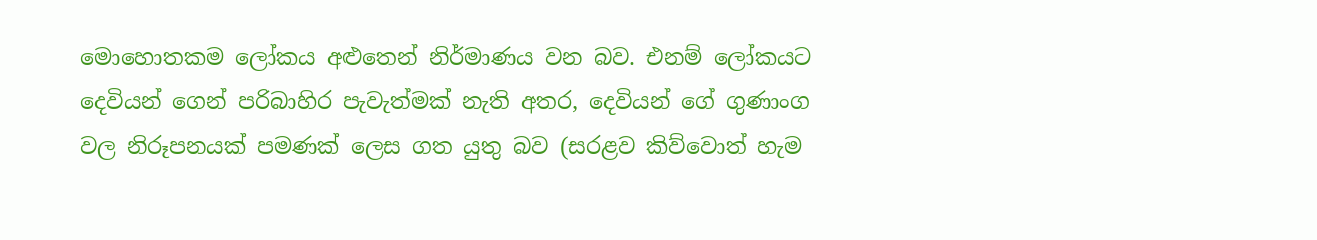මොහොතකම ලෝකය අළුතෙන් නිර්මාණය වන බව. එනම් ලෝකයට දෙවියන් ගෙන් පරිබාහිර පැවැත්මක් නැති අතර, දෙවියන් ගේ ගුණාංග වල නිරූපනයක් පමණක් ලෙස ගත යුතු බව (සරළව කිව්වොත් හැම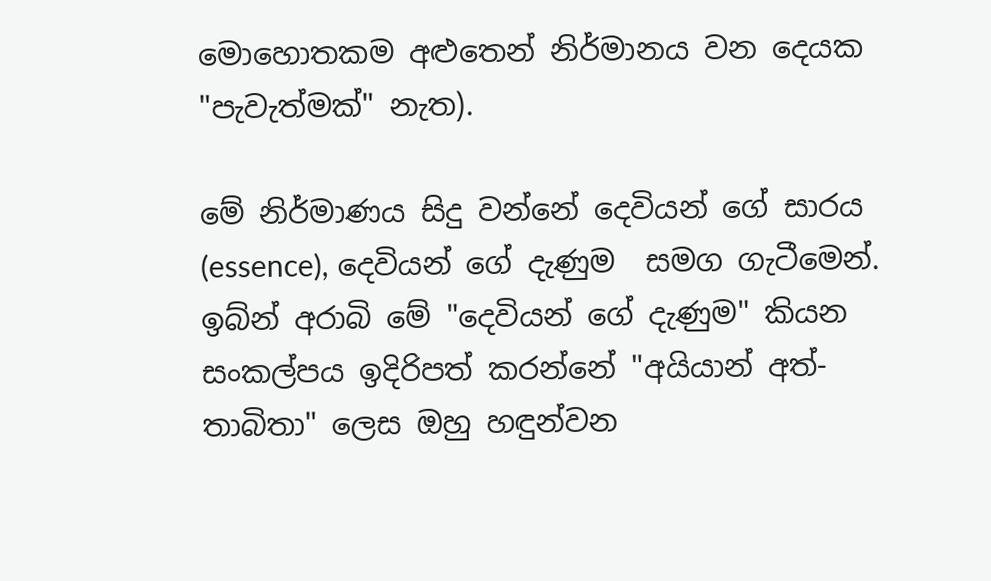මොහොතකම අළුතෙන් නිර්මානය වන දෙයක "පැවැත්මක්" නැත).

මේ නිර්මාණය සිදු වන්නේ දෙවියන් ගේ සාරය (essence), දෙවියන් ගේ දැණුම  සමග ගැටීමෙන්. ඉබ්න් අරාබි මේ "දෙවියන් ගේ දැණුම" කියන සංකල්පය ඉදිරිපත් කරන්නේ "අයියාන් අත්-තාබිතා" ලෙස ඔහු හඳුන්වන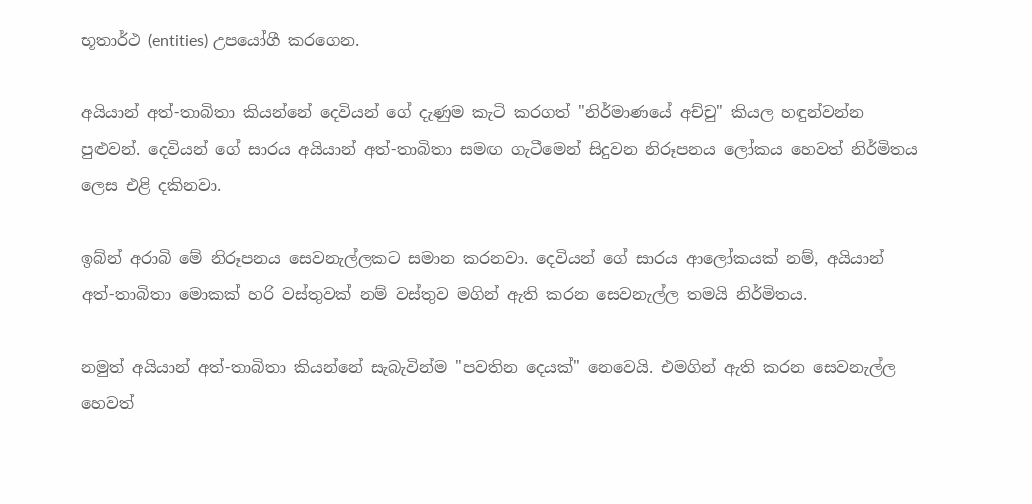භූතාර්ථ (entities) උපයෝගී කරගෙන.

අයියාන් අත්-තාබිතා කියන්නේ දෙවියන් ගේ දැණුම කැටි කරගත් "නිර්මාණයේ අච්චු" කියල හඳුන්වන්න පුළුවන්. දෙවියන් ගේ සාරය අයියාන් අත්-තාබිතා සමඟ ගැටීමෙන් සිදුවන නිරූපනය ලෝකය හෙවත් නිර්මිතය ලෙස එළි දකිනවා.

ඉබ්න් අරාබි මේ නිරූපනය සෙවනැල්ලකට සමාන කරනවා. දෙවියන් ගේ සාරය ආලෝකයක් නම්, අයියාන් අත්-තාබිතා මොකක් හරි වස්තුවක් නම් වස්තුව මගින් ඇති කරන සෙවනැල්ල තමයි නිර්මිතය.

නමුත් අයියාන් අත්-තාබිතා කියන්නේ සැබැවින්ම "පවතින දෙයක්" නෙවෙයි. එමගින් ඇති කරන සෙවනැල්ල හෙවත්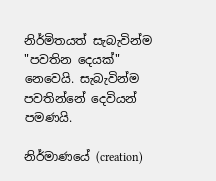නිර්මිතයත් සැබැවින්ම "පවතින දෙයක්" නෙවෙයි. සැබැවින්ම පවතින්නේ දෙවියන් පමණයි.

නිර්මාණයේ (creation)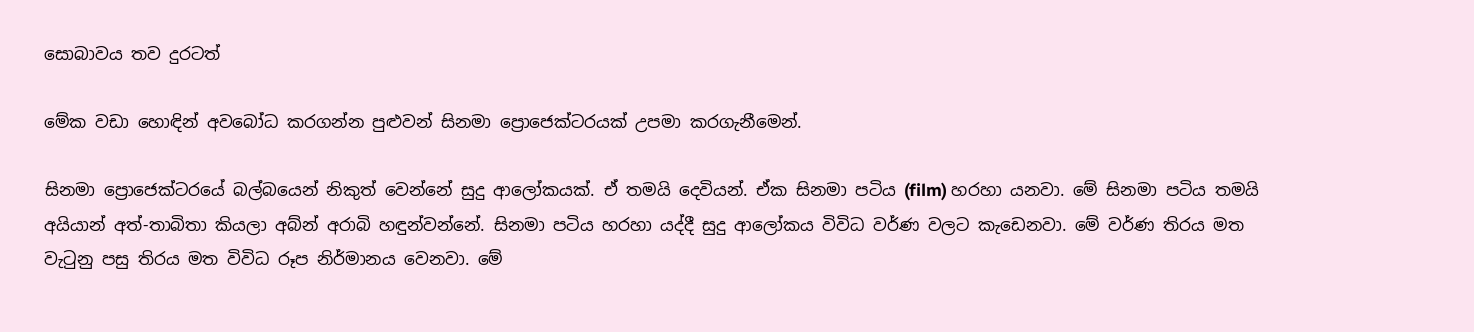සොබාවය තව දුරටත්

මේක වඩා හොඳින් අවබෝධ කරගන්න පුළුවන් සිනමා ප්‍රොජෙක්ටරයක් උපමා කරගැනීමෙන්.

සිනමා ප්‍රොජෙක්ටරයේ බල්බයෙන් නිකුත් වෙන්නේ සුදු ආලෝකයක්. ඒ තමයි දෙවියන්. ඒක සිනමා පටිය (film) හරහා යනවා. මේ සිනමා පටිය තමයි අයියාන් අත්-තාබිතා කියලා අබ්න් අරාබි හඳුන්වන්නේ. සිනමා පටිය හරහා යද්දී සුදු ආලෝකය විවිධ වර්ණ වලට කැඩෙනවා. මේ වර්ණ තිරය මත වැටුනු පසු තිරය මත විවිධ රූප නිර්මානය වෙනවා. මේ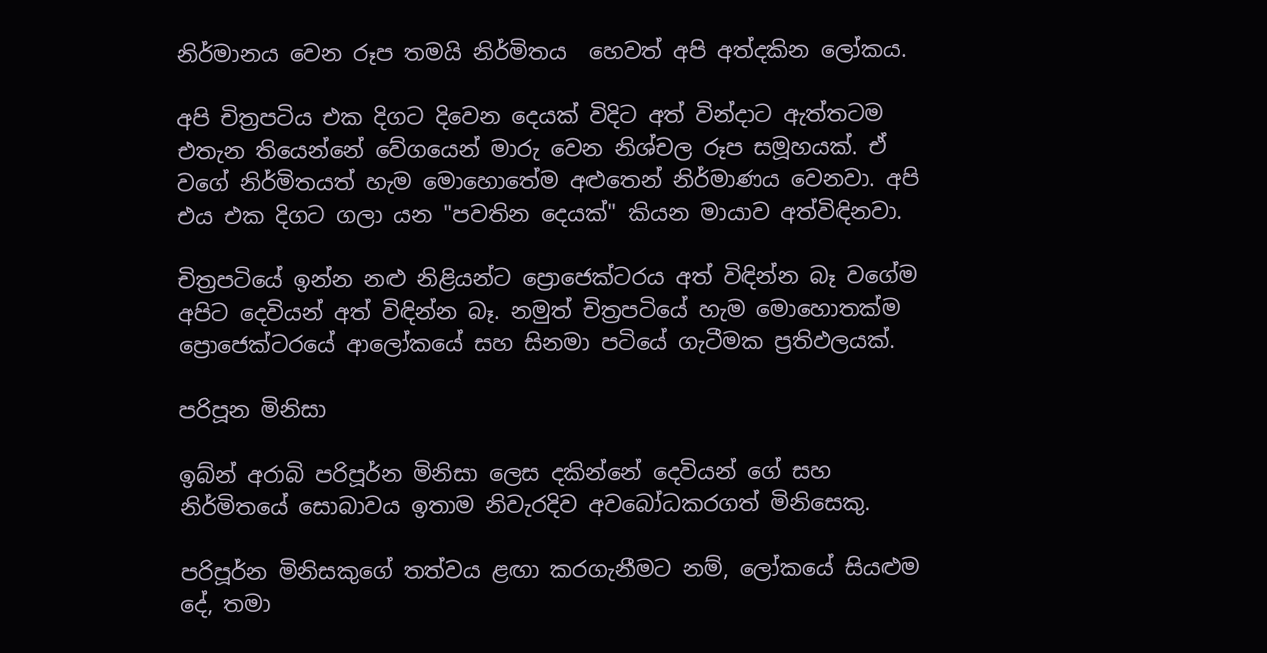නිර්මානය වෙන රූප තමයි නිර්මිතය  හෙවත් අපි අත්දකින ලෝකය.

අපි චිත්‍රපටිය එක දිගට දිවෙන දෙයක් විදිට අත් වින්දාට ඇත්තටම එතැන තියෙන්නේ වේගයෙන් මාරු වෙන නිශ්චල රූප සමූහයක්. ඒ වගේ නිර්මිතයත් හැම මොහොතේම අළුතෙන් නිර්මාණය වෙනවා. අපි එය එක දිගට ගලා යන "පවතින දෙයක්" කියන මායාව අත්විඳිනවා.

චිත්‍රපටියේ ඉන්න නළු නිළියන්ට ප්‍රොජෙක්ටරය අත් විඳින්න බෑ වගේම අපිට දෙවියන් අත් විඳින්න බෑ. නමුත් චිත්‍රපටියේ හැම මොහොතක්ම ප්‍රොජෙක්ටරයේ ආලෝකයේ සහ සිනමා පටියේ ගැටීමක ප්‍රතිඵලයක්.

පරිපූන මිනිසා

ඉබ්න් අරාබි පරිපූර්න මිනිසා ලෙස දකින්නේ දෙවියන් ගේ සහ නිර්මිතයේ සොබාවය ඉතාම නිවැරදිව අවබෝධකරගත් මිනිසෙකු.

පරිපූර්න මිනිසකුගේ තත්වය ළඟා කරගැනීමට නම්, ලෝකයේ සියළුම දේ, තමා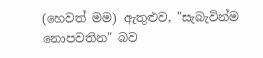(හෙවත් මම) ඇතුළුව, "සැබැවින්ම නොපවතින" බව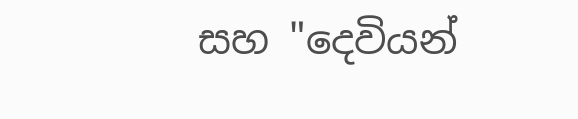සහ "දෙවියන්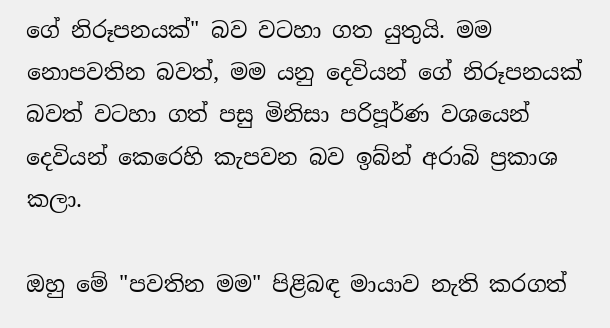ගේ නිරූපනයක්" බව වටහා ගත යුතුයි. මම නොපවතින බවත්, මම යනු දෙවියන් ගේ නිරූපනයක් බවත් වටහා ගත් පසු මිනිසා පරිපූර්ණ වශයෙන් දෙවියන් කෙරෙහි කැපවන බව ඉබ්න් අරාබි ප්‍රකාශ කලා.

ඔහු මේ "පවතින මම" පිළිබඳ මායාව නැති කරගත්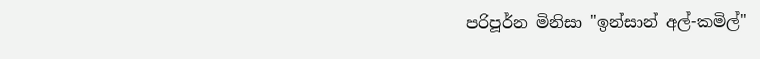පරිපූර්න මිනිසා "ඉන්සාන් අල්-කමිල්"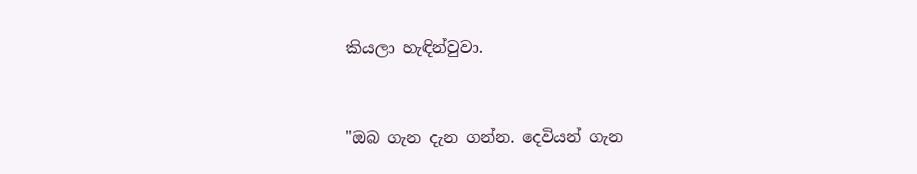කියලා හැඳින්වුවා.



"ඔබ ගැන දැන ගන්න. දෙවියන් ගැන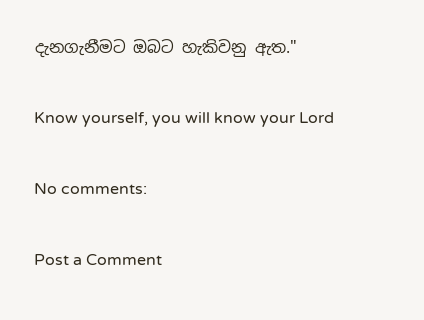දැනගැනීමට ඔබට හැකිවනු ඇත."

Know yourself, you will know your Lord

No comments:

Post a Comment